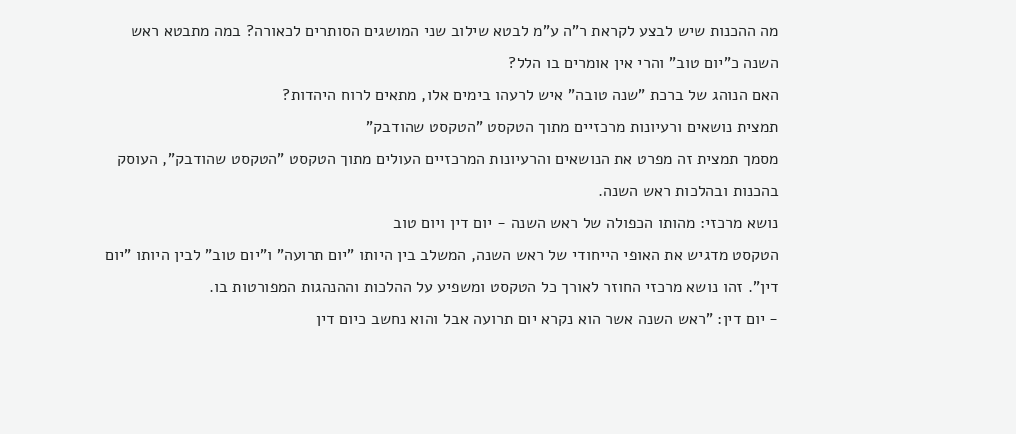מה ההכנות שיש לבצע לקראת ר"ה ע"מ לבטא שילוב שני המושגים הסותרים לכאורה? במה מתבטא ראש השנה כ"יום טוב" והרי אין אומרים בו הלל?
האם הנוהג של ברכת "שנה טובה" איש לרעהו בימים אלו, מתאים לרוח היהדות?
תמצית נושאים ורעיונות מרכזיים מתוך הטקסט "הטקסט שהודבק"
מסמך תמצית זה מפרט את הנושאים והרעיונות המרכזיים העולים מתוך הטקסט "הטקסט שהודבק", העוסק בהכנות ובהלכות ראש השנה.
נושא מרכזי: מהותו הכפולה של ראש השנה - יום דין ויום טוב
הטקסט מדגיש את האופי הייחודי של ראש השנה, המשלב בין היותו "יום תרועה" ו"יום טוב" לבין היותו "יום דין". זהו נושא מרכזי החוזר לאורך כל הטקסט ומשפיע על ההלכות וההנהגות המפורטות בו.
- יום דין: "ראש השנה אשר הוא נקרא יום תרועה אבל והוא נחשב כיום דין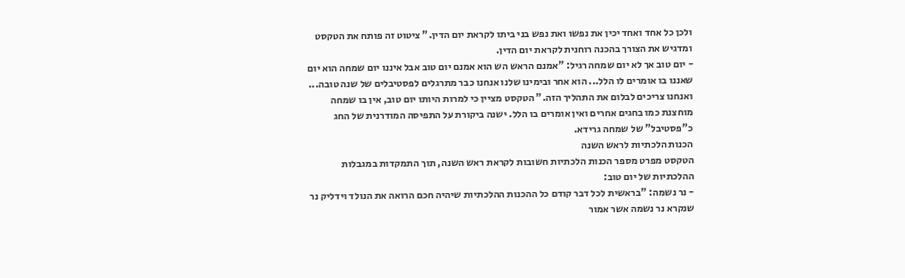ולכן כל אחד ואחד יכין את נפשו ואת נפש בני ביתו לקראת יום הדין." ציטוט זה פותח את הטקסט ומדגיש את הצורך בהכנה רוחנית לקראת יום הדין.
- יום טוב אך לא יום שמחה רגיל: "אמנם הראש הש הוא אמנם יום טוב אבל איננו יום שמחה הוא יום שאננו בו אומרים לו הלל... הוא אחר ובימינו שלנו אנחנו כבר מתרגלים לפסטיבלים של שנה טובה... ואנחנו צריכים לבלום את התהליך הזה." הטקסט מציין כי למרות היותו יום טוב, אין בו שמחה מוחצנת כמו בחגים אחרים ואין אומרים בו הלל. ישנה ביקורת על התפיסה המודרנית של החג כ"פסטיבל" של שמחה גרידא.
הכנות הלכתיות לראש השנה
הטקסט מפרט מספר הכנות הלכתיות חשובות לקראת ראש השנה, תוך התמקדות במגבלות ההלכתיות של יום טוב:
- נר נשמה: "בראשית לכל דבר קודם כל ההכנות ההלכתיות שיהיה חכם הרואה את הנולד וידליק נר שנקרא נר נשמה אשר אמור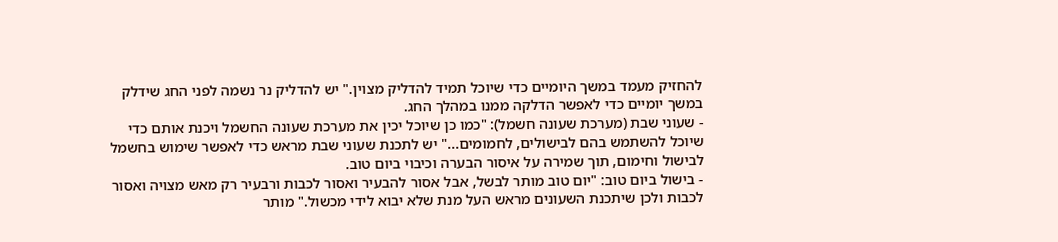להחזיק מעמד במשך היומיים כדי שיוכל תמיד להדליק מצוין." יש להדליק נר נשמה לפני החג שידלק במשך יומיים כדי לאפשר הדלקה ממנו במהלך החג.
- שעוני שבת (מערכת שעונה חשמל): "כמו כן שיוכל יכין את מערכת שעונה החשמל ויכנת אותם כדי שיוכל להשתמש בהם לבישולים, לחמומים..." יש לתכנת שעוני שבת מראש כדי לאפשר שימוש בחשמל לבישול וחימום, תוך שמירה על איסור הבערה וכיבוי ביום טוב.
- בישול ביום טוב: "יום טוב מותר לבשל, אבל אסור להבעיר ואסור לכבות ורבעיר רק מאש מצויה ואסור לכבות ולכן שיתכנת השעונים מראש העל מנת שלא יבוא לידי מכשול." מותר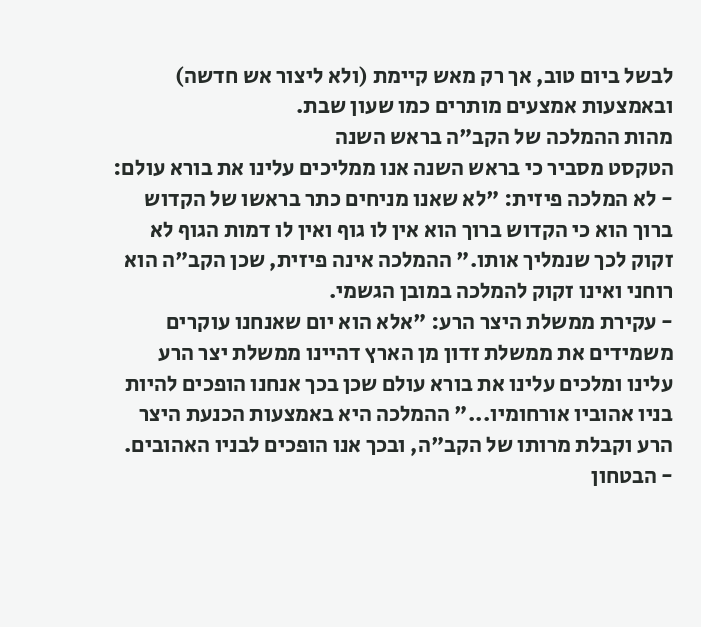לבשל ביום טוב, אך רק מאש קיימת (ולא ליצור אש חדשה) ובאמצעות אמצעים מותרים כמו שעון שבת.
מהות ההמלכה של הקב"ה בראש השנה
הטקסט מסביר כי בראש השנה אנו ממליכים עלינו את בורא עולם:
- לא המלכה פיזית: "לא שאנו מניחים כתר בראשו של הקדוש ברוך הוא כי הקדוש ברוך הוא אין לו גוף ואין לו דמות הגוף לא זקוק לכך שנמליך אותו." ההמלכה אינה פיזית, שכן הקב"ה הוא רוחני ואינו זקוק להמלכה במובן הגשמי.
- עקירת ממשלת היצר הרע: "אלא הוא יום שאנחנו עוקרים משמידים את ממשלת זדון מן הארץ דהיינו ממשלת יצר הרע עלינו ומלכים עלינו את בורא עולם שכן בכך אנחנו הופכים להיות בניו אהוביו אורחומיו..." ההמלכה היא באמצעות הכנעת היצר הרע וקבלת מרותו של הקב"ה, ובכך אנו הופכים לבניו האהובים.
- הבטחון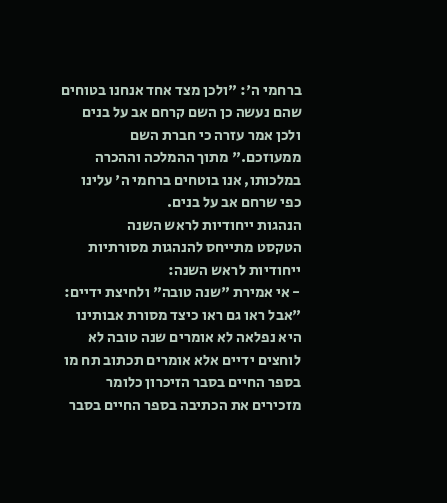ברחמי ה': "ולכן מצד אחד אנחנו בטוחים שהם נעשה כן השם קרחם אב על בנים ולכן אמר עזרה כי חברת השם ממעוזכם." מתוך ההמלכה וההכרה במלכותו, אנו בוטחים ברחמי ה' עלינו כפי שרחם אב על בנים.
הנהגות ייחודיות לראש השנה
הטקסט מתייחס להנהגות מסורתיות ייחודיות לראש השנה:
- אי אמירת "שנה טובה" ולחיצת ידיים: "אבל ראו גם ראו כיצד מסורת אבותינו היא נפלאה לא אומרים שנה טובה לא לוחצים ידיים אלא אומרים תכתוב תח מו בספר החיים בסבר הזיכרון כלומר מזכירים את הכתיבה בספר החיים בסבר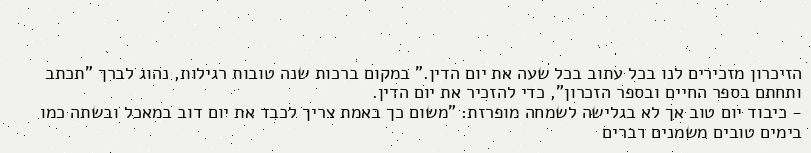הזיכרון מזכירים לנו בכל עתוב בכל שעה את יום הדין." במקום ברכות שנה טובות רגילות, נהוג לברך "תכתב ותחתם בספר החיים ובספר הזכרון", כדי להזכיר את יום הדין.
- כיבוד יום טוב אך לא בגלישה לשמחה מופרזת: "משום כך באמת צריך לכבד את יום דוב במאכל ובשתה כמו בימים טובים משמנים דברים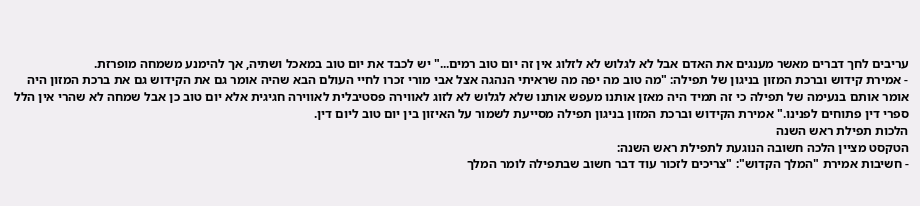עריבים לחך דברים מאשר מענגים את האדם אבל לא לגלוש לא לזלוג אין זה יום טוב רמים..." יש לכבד את יום טוב במאכל ושתיה, אך להימנע משמחה מופרזת.
- אמירת קידוש וברכת המזון בניגון של תפילה: "מה טוב מה יפה מה שראיתי הנהגה אצל אבי מורי זכרו לחיי העולם הבא שהיה אומר גם את הקידוש גם את ברכת המזון היה אומר אותם בנעימה של תפילה כי זה תמיד היה מאזן אותנו מעפש אותנו שלא לגלוש לא לזוג לאווירה פסטיבלית לאווירה חגיגית אלא יום טוב כן אבל שמחה לא שהרי אין הלל ספרי דין פתוחים לפנינו." אמירת הקידוש וברכת המזון בניגון תפילה מסייעת לשמור על האיזון בין יום טוב ליום דין.
הלכות תפילת ראש השנה
הטקסט מציין הלכה חשובה הנוגעת לתפילת ראש השנה:
- חשיבות אמירת "המלך הקדוש": "צריכים לזכור עוד דבר חשוב שבתפילה לומר המלך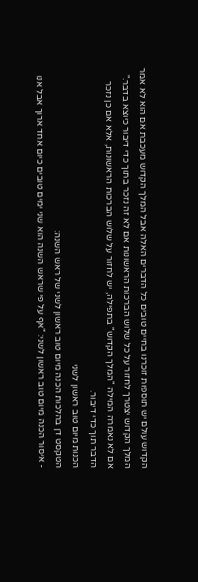הקדוש עולם יש תוספות זוכרנו בחיים טובים כל הדברים האלה אבל המלך הקדוש מעכבת אם הוא לא אמר המלך הקדוש יצטרך לחזור על כל שלוש הברכות הראשונות אם לא זה נזכר בתוך כדי דיבור כיוצא בדבר." אם לא נאמרה המילה "המלך הקדוש" בתפילה, יש לחזור על שלוש הברכות הראשונות, אלא אם כן נזכר הדבר תוך כדי דיבור.
הכנות מיום טוב ראשון לשני
הטקסט דן בהלכות הכנה מיום טוב ראשון לשני של ראש השנה:
- איסור הכנה מיום טוב ראשון לשני: "אף על פי שראש השנה הוא שני ימים טובים כיום אחד ארוך אבל אנו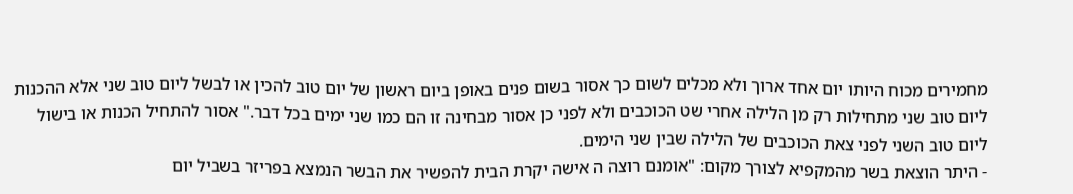מחמירים מכוח היותו יום אחד ארוך ולא מכלים לשום כך אסור בשום פנים באופן ביום ראשון של יום טוב להכין או לבשל ליום טוב שני אלא ההכנות ליום טוב שני מתחילות רק מן הלילה אחרי שט הכוכבים ולא לפני כן אסור מבחינה זו הם כמו שני ימים בכל דבר." אסור להתחיל הכנות או בישול ליום טוב השני לפני צאת הכוכבים של הלילה שבין שני הימים.
- היתר הוצאת בשר מהמקפיא לצורך מקום: "אומנם רוצה ה אישה יקרת הבית להפשיר את הבשר הנמצא בפריזר בשביל יום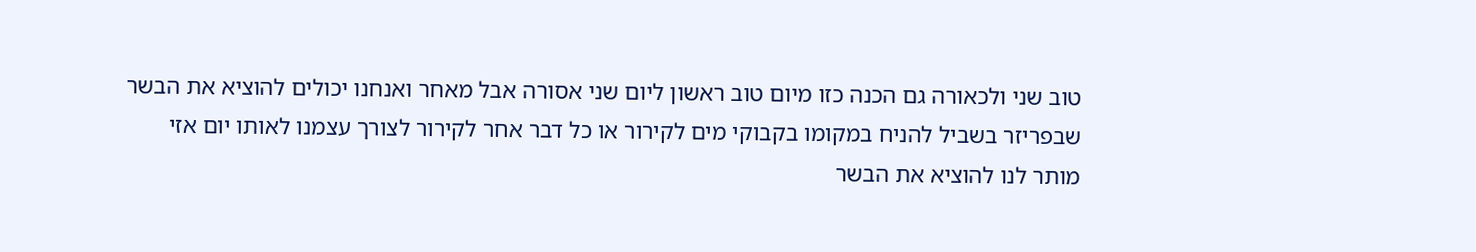טוב שני ולכאורה גם הכנה כזו מיום טוב ראשון ליום שני אסורה אבל מאחר ואנחנו יכולים להוציא את הבשר שבפריזר בשביל להניח במקומו בקבוקי מים לקירור או כל דבר אחר לקירור לצורך עצמנו לאותו יום אזי מותר לנו להוציא את הבשר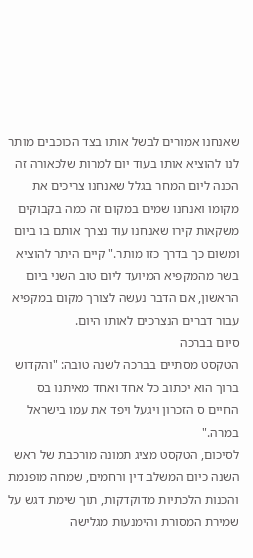שאנחנו אמורים לבשל אותו בצד הכוכבים מותר לנו להוציא אותו בעוד יום למרות שלכאורה זה הכנה ליום המחר בגלל שאנחנו צריכים את מקומו ואנחנו שמים במקום זה כמה בקבוקים משקאות קירו שאנחנו עוד נצרך אותם בו ביום ומשום כך בדרך כזו מותר." קיים היתר להוציא בשר מהמקפיא המיועד ליום טוב השני ביום הראשון, אם הדבר נעשה לצורך מקום במקפיא עבור דברים הנצרכים לאותו היום.
סיום בברכה
הטקסט מסתיים בברכה לשנה טובה: "והקדוש ברוך הוא יכתוב כל אחד ואחד מאיתנו בס החיים ס הזכרון ויגעל ויפד את עמו בישראל במרה."
לסיכום, הטקסט מציג תמונה מורכבת של ראש השנה כיום המשלב דין ורחמים, שמחה מופנמת והכנות הלכתיות מדוקדקות, תוך שימת דגש על שמירת המסורת והימנעות מגלישה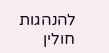להנהגות חולין